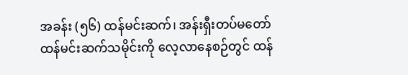အခန်း (၅၆) ထန်မင်းဆက်၊ အန်းရှီးတပ်မတော်
ထန်မင်းဆက်သမိုင်းကို လေ့လာနေစဉ်တွင် ထန်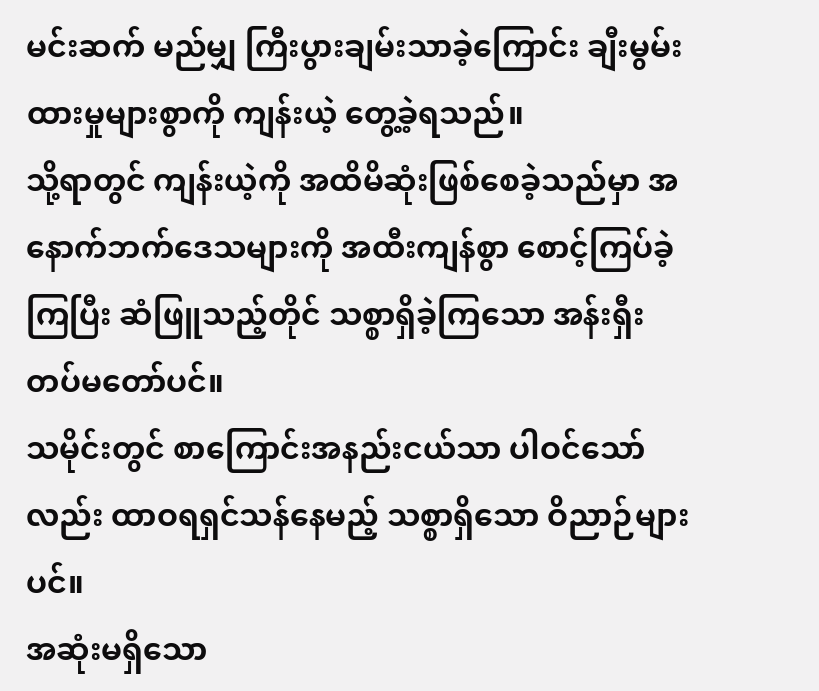မင်းဆက် မည်မျှ ကြီးပွားချမ်းသာခဲ့ကြောင်း ချီးမွမ်းထားမှုများစွာကို ကျန်းယဲ့ တွေ့ခဲ့ရသည်။
သို့ရာတွင် ကျန်းယဲ့ကို အထိမိဆုံးဖြစ်စေခဲ့သည်မှာ အနောက်ဘက်ဒေသများကို အထီးကျန်စွာ စောင့်ကြပ်ခဲ့ကြပြီး ဆံဖြူသည့်တိုင် သစ္စာရှိခဲ့ကြသော အန်းရှီးတပ်မတော်ပင်။
သမိုင်းတွင် စာကြောင်းအနည်းငယ်သာ ပါဝင်သော်လည်း ထာဝရရှင်သန်နေမည့် သစ္စာရှိသော ဝိညာဉ်များပင်။
အဆုံးမရှိသော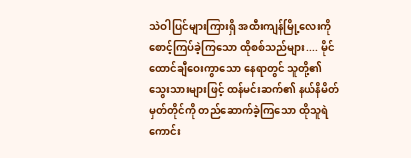သဲဝါပြင်များကြားရှိ အထီးကျန်မြို့လေးကို စောင့်ကြပ်ခဲ့ကြသော ထိုစစ်သည်များ.... မိုင်ထောင်ချီဝေးကွာသော နေရာတွင် သူတို့၏ သွေးသားများဖြင့် ထန်မင်းဆက်၏ နယ်နိမိတ်မှတ်တိုင်ကို တည်ဆောက်ခဲ့ကြသော ထိုသူရဲကောင်း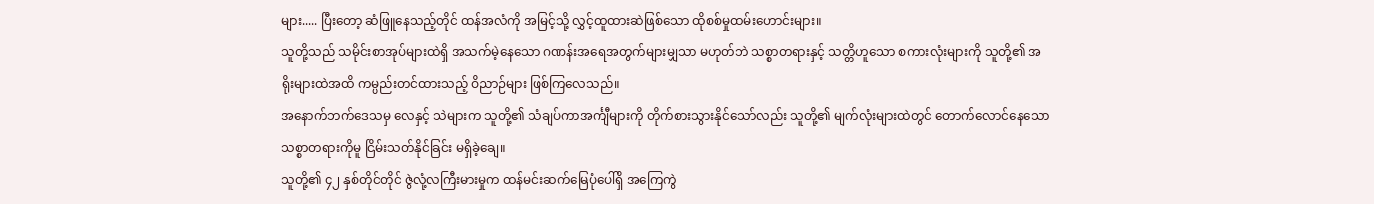များ..... ပြီးတော့ ဆံဖြူနေသည့်တိုင် ထန်အလံကို အမြင့်သို့ လွှင့်ထူထားဆဲဖြစ်သော ထိုစစ်မှုထမ်းဟောင်းများ။
သူတို့သည် သမိုင်းစာအုပ်များထဲရှိ အသက်မဲ့နေသော ဂဏန်းအရေအတွက်များမျှသာ မဟုတ်ဘဲ သစ္စာတရားနှင့် သတ္တိဟူသော စကားလုံးများကို သူတို့၏ အရိုးများထဲအထိ ကမ္ပည်းတင်ထားသည့် ဝိညာဉ်များ ဖြစ်ကြလေသည်။
အနောက်ဘက်ဒေသမှ လေနှင့် သဲများက သူတို့၏ သံချပ်ကာအင်္ကျီများကို တိုက်စားသွားနိုင်သော်လည်း သူတို့၏ မျက်လုံးများထဲတွင် တောက်လောင်နေသော သစ္စာတရားကိုမူ ငြိမ်းသတ်နိုင်ခြင်း မရှိခဲ့ချေ။
သူတို့၏ ၄၂ နှစ်တိုင်တိုင် ဇွဲလုံ့လကြီးမားမှုက ထန်မင်းဆက်မြေပုံပေါ်ရှိ အကြေကွဲ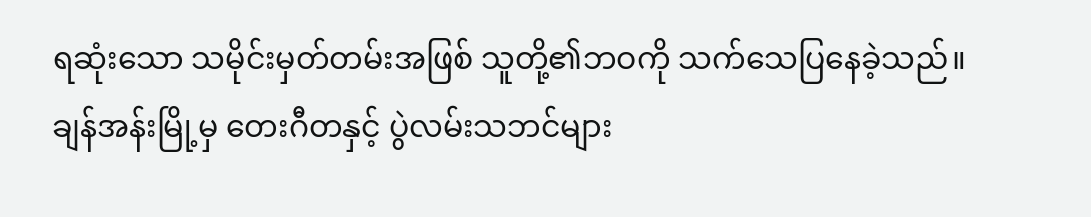ရဆုံးသော သမိုင်းမှတ်တမ်းအဖြစ် သူတို့၏ဘဝကို သက်သေပြနေခဲ့သည်။
ချန်အန်းမြို့မှ တေးဂီတနှင့် ပွဲလမ်းသဘင်များ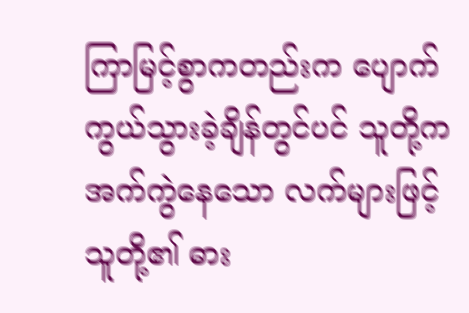ကြာမြင့်စွာကတည်းက ပျောက်ကွယ်သွားခဲ့ချိန်တွင်ပင် သူတို့က အက်ကွဲနေသော လက်များဖြင့် သူတို့၏ ဓား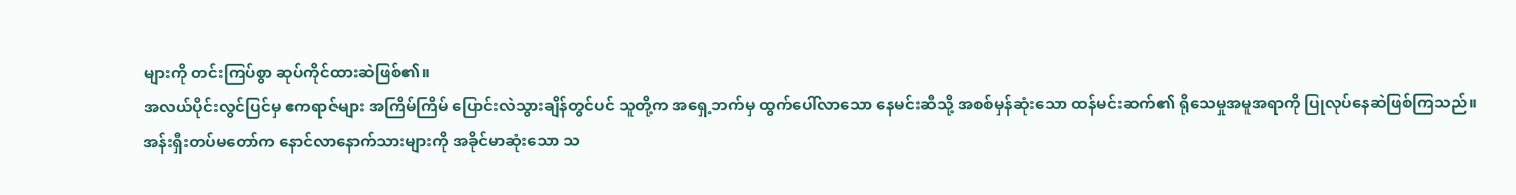များကို တင်းကြပ်စွာ ဆုပ်ကိုင်ထားဆဲဖြစ်၏။
အလယ်ပိုင်းလွင်ပြင်မှ ဧကရာဇ်များ အကြိမ်ကြိမ် ပြောင်းလဲသွားချိန်တွင်ပင် သူတို့က အရှေ့ဘက်မှ ထွက်ပေါ်လာသော နေမင်းဆီသို့ အစစ်မှန်ဆုံးသော ထန်မင်းဆက်၏ ရိုသေမှုအမူအရာကို ပြုလုပ်နေဆဲဖြစ်ကြသည်။
အန်းရှီးတပ်မတော်က နောင်လာနောက်သားများကို အခိုင်မာဆုံးသော သ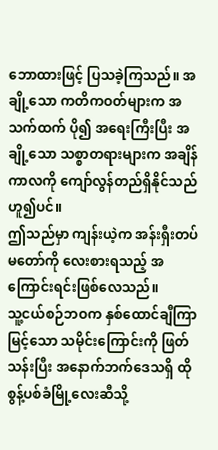ဘောထားဖြင့် ပြသခဲ့ကြသည်။ အချို့သော ကတိကဝတ်များက အသက်ထက် ပို၍ အရေးကြီးပြီး အချို့သော သစ္စာတရားများက အချိန်ကာလကို ကျော်လွန်တည်ရှိနိုင်သည် ဟူ၍ပင်။
ဤသည်မှာ ကျန်းယဲ့က အန်းရှီးတပ်မတော်ကို လေးစားရသည့် အကြောင်းရင်းဖြစ်လေသည်။
သူ့ငယ်စဉ်ဘဝက နှစ်ထောင်ချီကြာမြင့်သော သမိုင်းကြောင်းကို ဖြတ်သန်းပြီး အနောက်ဘက်ဒေသရှိ ထိုစွန့်ပစ်ခံမြို့လေးဆီသို့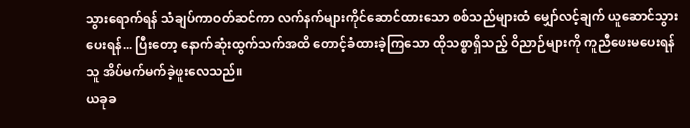သွားရောက်ရန် သံချပ်ကာဝတ်ဆင်ကာ လက်နက်များကိုင်ဆောင်ထားသော စစ်သည်များထံ မျှော်လင့်ချက် ယူဆောင်သွားပေးရန်... ပြီးတော့ နောက်ဆုံးထွက်သက်အထိ တောင့်ခံထားခဲ့ကြသော ထိုသစ္စာရှိသည့် ဝိညာဉ်များကို ကူညီဖေးမပေးရန် သူ အိပ်မက်မက်ခဲ့ဖူးလေသည်။
ယခုခ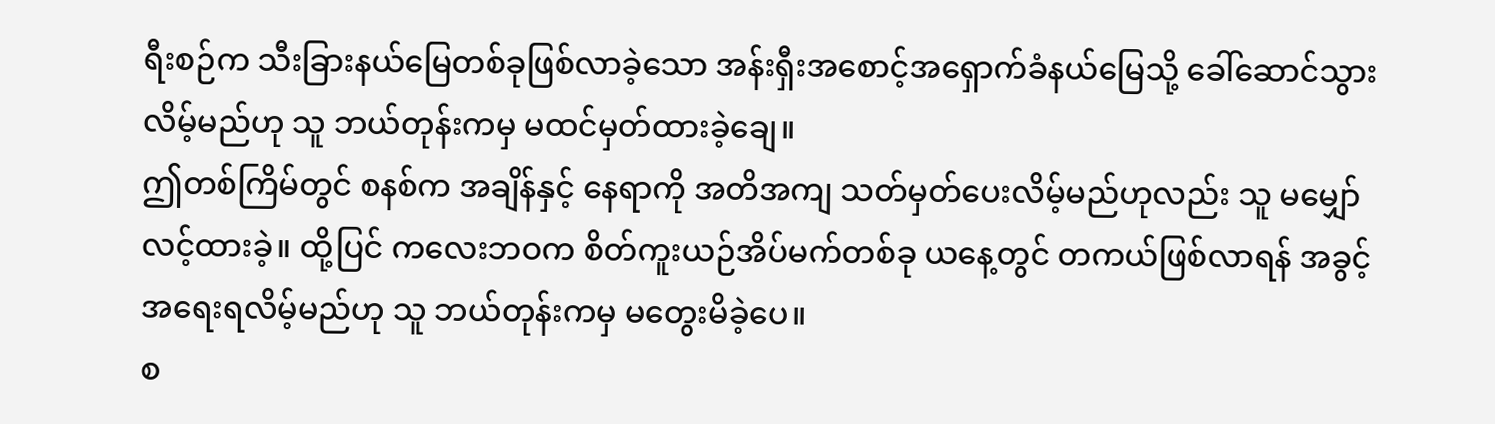ရီးစဉ်က သီးခြားနယ်မြေတစ်ခုဖြစ်လာခဲ့သော အန်းရှီးအစောင့်အရှောက်ခံနယ်မြေသို့ ခေါ်ဆောင်သွားလိမ့်မည်ဟု သူ ဘယ်တုန်းကမှ မထင်မှတ်ထားခဲ့ချေ။
ဤတစ်ကြိမ်တွင် စနစ်က အချိန်နှင့် နေရာကို အတိအကျ သတ်မှတ်ပေးလိမ့်မည်ဟုလည်း သူ မမျှော်လင့်ထားခဲ့။ ထို့ပြင် ကလေးဘဝက စိတ်ကူးယဉ်အိပ်မက်တစ်ခု ယနေ့တွင် တကယ်ဖြစ်လာရန် အခွင့်အရေးရလိမ့်မည်ဟု သူ ဘယ်တုန်းကမှ မတွေးမိခဲ့ပေ။
စ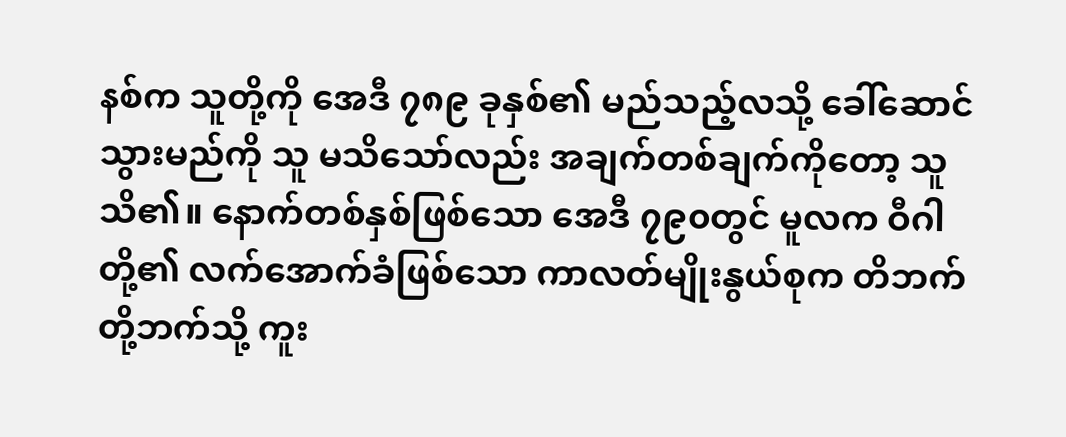နစ်က သူတို့ကို အေဒီ ၇၈၉ ခုနှစ်၏ မည်သည့်လသို့ ခေါ်ဆောင်သွားမည်ကို သူ မသိသော်လည်း အချက်တစ်ချက်ကိုတော့ သူ သိ၏။ နောက်တစ်နှစ်ဖြစ်သော အေဒီ ၇၉၀တွင် မူလက ဝီဂါတို့၏ လက်အောက်ခံဖြစ်သော ကာလတ်မျိုးနွယ်စုက တိဘက်တို့ဘက်သို့ ကူး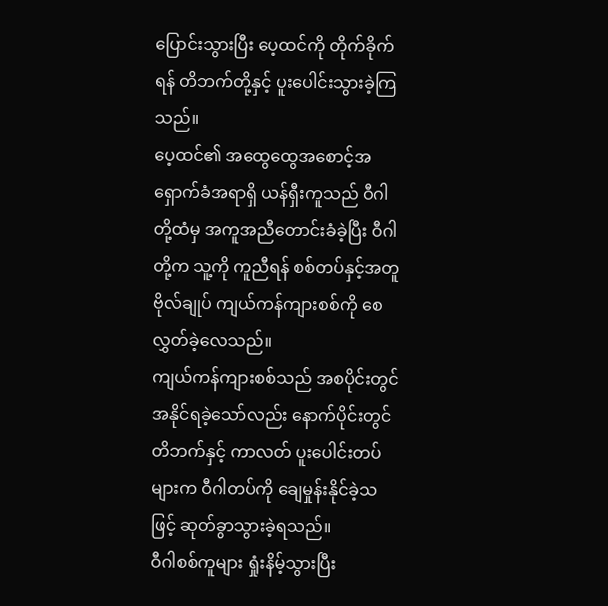ပြောင်းသွားပြီး ပေ့ထင်ကို တိုက်ခိုက်ရန် တိဘက်တို့နှင့် ပူးပေါင်းသွားခဲ့ကြသည်။
ပေ့ထင်၏ အထွေထွေအစောင့်အရှောက်ခံအရာရှိ ယန်ရှီးကူသည် ဝီဂါတို့ထံမှ အကူအညီတောင်းခံခဲ့ပြီး ဝီဂါတို့က သူ့ကို ကူညီရန် စစ်တပ်နှင့်အတူ ဗိုလ်ချုပ် ကျယ်ကန်ကျားစစ်ကို စေလွှတ်ခဲ့လေသည်။
ကျယ်ကန်ကျားစစ်သည် အစပိုင်းတွင် အနိုင်ရခဲ့သော်လည်း နောက်ပိုင်းတွင် တိဘက်နှင့် ကာလတ် ပူးပေါင်းတပ်များက ဝီဂါတပ်ကို ချေမှုန်းနိုင်ခဲ့သဖြင့် ဆုတ်ခွာသွားခဲ့ရသည်။
ဝီဂါစစ်ကူများ ရှုံးနိမ့်သွားပြီး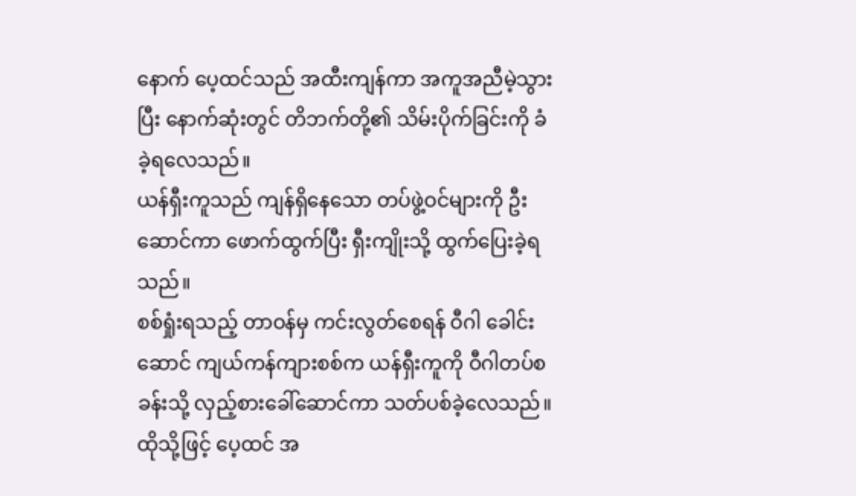နောက် ပေ့ထင်သည် အထီးကျန်ကာ အကူအညီမဲ့သွားပြီး နောက်ဆုံးတွင် တိဘက်တို့၏ သိမ်းပိုက်ခြင်းကို ခံခဲ့ရလေသည်။
ယန်ရှီးကူသည် ကျန်ရှိနေသော တပ်ဖွဲ့ဝင်များကို ဦးဆောင်ကာ ဖောက်ထွက်ပြီး ရှီးကျိုးသို့ ထွက်ပြေးခဲ့ရသည်။
စစ်ရှုံးရသည့် တာဝန်မှ ကင်းလွတ်စေရန် ဝီဂါ ခေါင်းဆောင် ကျယ်ကန်ကျားစစ်က ယန်ရှီးကူကို ဝီဂါတပ်စခန်းသို့ လှည့်စားခေါ်ဆောင်ကာ သတ်ပစ်ခဲ့လေသည်။
ထိုသို့ဖြင့် ပေ့ထင် အ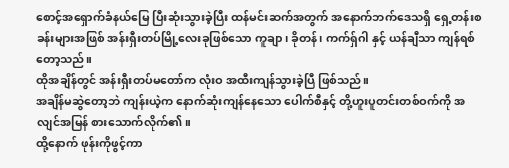စောင့်အရှောက်ခံနယ်မြေ ပြီးဆုံးသွားခဲ့ပြီး ထန်မင်းဆက်အတွက် အနောက်ဘက်ဒေသရှိ ရှေ့တန်းစခန်းများအဖြစ် အန်းရှီးတပ်မြို့လေးခုဖြစ်သော ကူချာ၊ ခိုတန်၊ ကက်ရှ်ဂါ နှင့် ယန်ချီသာ ကျန်ရစ်တော့သည်။
ထိုအချိန်တွင် အန်းရှီးတပ်မတော်က လုံးဝ အထီးကျန်သွားခဲ့ပြီ ဖြစ်သည်။
အချိန်မဆွဲတော့ဘဲ ကျန်းယဲ့က နောက်ဆုံးကျန်နေသော ပေါက်စီနှင့် တို့ဟူးပူတင်းတစ်ဝက်ကို အလျင်အမြန် စားသောက်လိုက်၏။
ထို့နောက် ဖုန်းကိုဖွင့်ကာ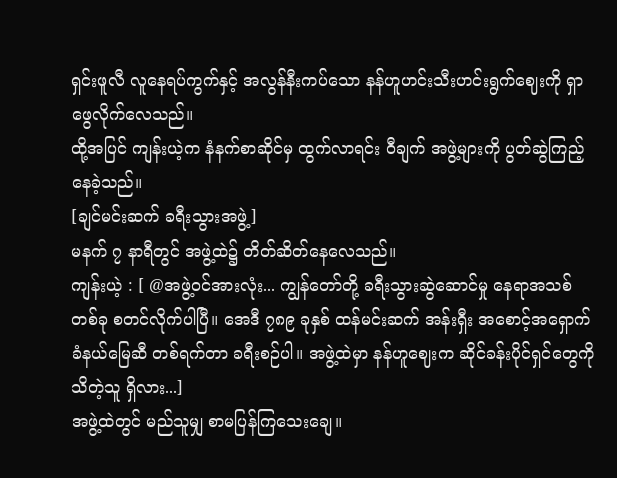ရှင်းဖူလီ လူနေရပ်ကွက်နှင့် အလွန်နီးကပ်သော နန်ဟူဟင်းသီးဟင်းရွက်ဈေးကို ရှာဖွေလိုက်လေသည်။
ထို့အပြင် ကျန်းယဲ့က နံနက်စာဆိုင်မှ ထွက်လာရင်း ဝီချက် အဖွဲ့များကို ပွတ်ဆွဲကြည့်နေခဲ့သည်။
[ချင်မင်းဆက် ခရီးသွားအဖွဲ့]
မနက် ၇ နာရီတွင် အဖွဲ့ထဲ၌ တိတ်ဆိတ်နေလေသည်။
ကျန်းယဲ့ : [ @အဖွဲ့ဝင်အားလုံး... ကျွန်တော်တို့ ခရီးသွားဆွဲဆောင်မှု နေရာအသစ်တစ်ခု စတင်လိုက်ပါပြီ။ အေဒီ ၇၈၉ ခုနှစ် ထန်မင်းဆက် အန်းရှီး အစောင့်အရှောက်ခံနယ်မြေဆီ တစ်ရက်တာ ခရီးစဉ်ပါ။ အဖွဲ့ထဲမှာ နန်ဟူဈေးက ဆိုင်ခန်းပိုင်ရှင်တွေကို သိတဲ့သူ ရှိလား...]
အဖွဲ့ထဲတွင် မည်သူမျှ စာမပြန်ကြသေးချေ။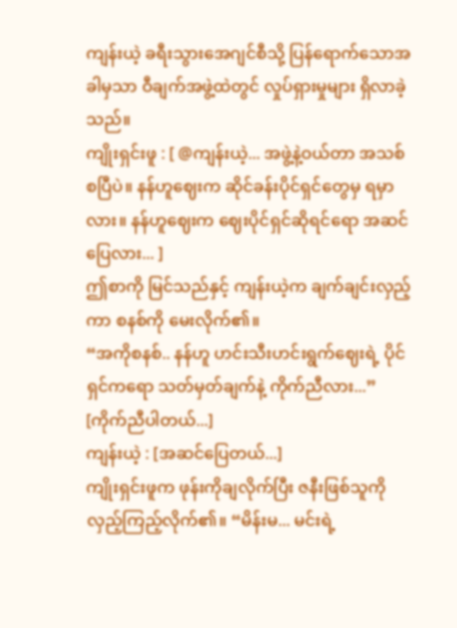ကျန်းယဲ့ ခရီးသွားအေဂျင်စီသို့ ပြန်ရောက်သောအခါမှသာ ဝီချက်အဖွဲ့ထဲတွင် လှုပ်ရှားမှုများ ရှိလာခဲ့သည်။
ကျိုးရှင်းဖူ : [ @ကျန်းယဲ့... အဖွဲ့နဲ့ဝယ်တာ အသစ်စပြီပဲ။ နန်ဟူဈေးက ဆိုင်ခန်းပိုင်ရှင်တွေမှ ရမှာလား။ နန်ဟူဈေးက ဈေးပိုင်ရှင်ဆိုရင်ရော အဆင်ပြေလား... ]
ဤစာကို မြင်သည်နှင့် ကျန်းယဲ့က ချက်ချင်းလှည့်ကာ စနစ်ကို မေးလိုက်၏။
“အကိုစနစ်.. နန်ဟူ ဟင်းသီးဟင်းရွက်ဈေးရဲ့ ပိုင်ရှင်ကရော သတ်မှတ်ချက်နဲ့ ကိုက်ညီလား...”
[ကိုက်ညီပါတယ်...]
ကျန်းယဲ့ : [အဆင်ပြေတယ်...]
ကျိုးရှင်းဖူက ဖုန်းကိုချလိုက်ပြီး ဇနီးဖြစ်သူကို လှည့်ကြည့်လိုက်၏။ “မိန်းမ... မင်းရဲ့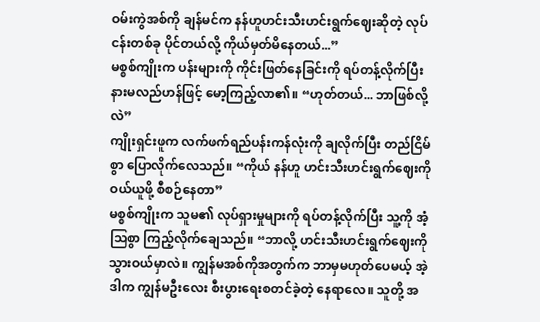ဝမ်းကွဲအစ်ကို ချန်မင်က နန်ဟူဟင်းသီးဟင်းရွက်ဈေးဆိုတဲ့ လုပ်ငန်းတစ်ခု ပိုင်တယ်လို့ ကိုယ်မှတ်မိနေတယ်...”
မစ္စစ်ကျိုးက ပန်းများကို ကိုင်းဖြတ်နေခြင်းကို ရပ်တန့်လိုက်ပြီး နားမလည်ဟန်ဖြင့် မော့ကြည့်လာ၏။ “ဟုတ်တယ်... ဘာဖြစ်လို့လဲ”
ကျိုးရှင်းဖူက လက်ဖက်ရည်ပန်းကန်လုံးကို ချလိုက်ပြီး တည်ငြိမ်စွာ ပြောလိုက်လေသည်။ “ကိုယ် နန်ဟူ ဟင်းသီးဟင်းရွက်ဈေးကို ဝယ်ယူဖို့ စီစဉ်နေတာ”
မစ္စစ်ကျိုးက သူမ၏ လုပ်ရှားမှုများကို ရပ်တန့်လိုက်ပြီး သူ့ကို အံ့သြစွာ ကြည့်လိုက်ချေသည်။ “ဘာလို့ ဟင်းသီးဟင်းရွက်ဈေးကို သွားဝယ်မှာလဲ။ ကျွန်မအစ်ကိုအတွက်က ဘာမှမဟုတ်ပေမယ့် အဲ့ဒါက ကျွန်မဦးလေး စီးပွားရေးစတင်ခဲ့တဲ့ နေရာလေ။ သူတို့ အ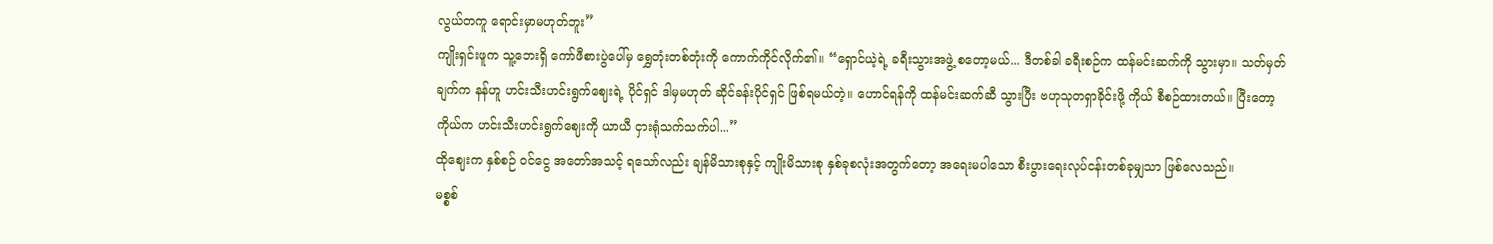လွယ်တကူ ရောင်းမှာမဟုတ်ဘူး”
ကျိုးရှင်းဖူက သူ့ဘေးရှိ ကော်ဖီစားပွဲပေါ်မှ ရွှေတုံးတစ်တုံးကို ကောက်ကိုင်လိုက်၏။ “ရှောင်ယဲ့ရဲ့ ခရီးသွားအဖွဲ့ စတော့မယ်... ဒီတစ်ခါ ခရီးစဉ်က ထန်မင်းဆက်ကို သွားမှာ။ သတ်မှတ်ချက်က နန်ဟူ ဟင်းသီးဟင်းရွက်ဈေးရဲ့ ပိုင်ရှင် ဒါမှမဟုတ် ဆိုင်ခန်းပိုင်ရှင် ဖြစ်ရမယ်တဲ့။ ဟောင်ရန်ကို ထန်မင်းဆက်ဆီ သွားပြီး ဗဟုသုတရှာခိုင်းဖို့ ကိုယ် စီစဉ်ထားတယ်။ ပြီးတော့ ကိုယ်က ဟင်းသီးဟင်းရွက်ဈေးကို ယာယီ ငှားရုံသက်သက်ပါ...”
ထိုဈေးက နှစ်စဉ် ဝင်ငွေ အတော်အသင့် ရသော်လည်း ချန်မိသားစုနှင့် ကျိုးမိသားစု နှစ်ခုစလုံးအတွက်တော့ အရေးမပါသော စီးပွားရေးလုပ်ငန်းတစ်ခုမျှသာ ဖြစ်လေသည်။
မစ္စစ်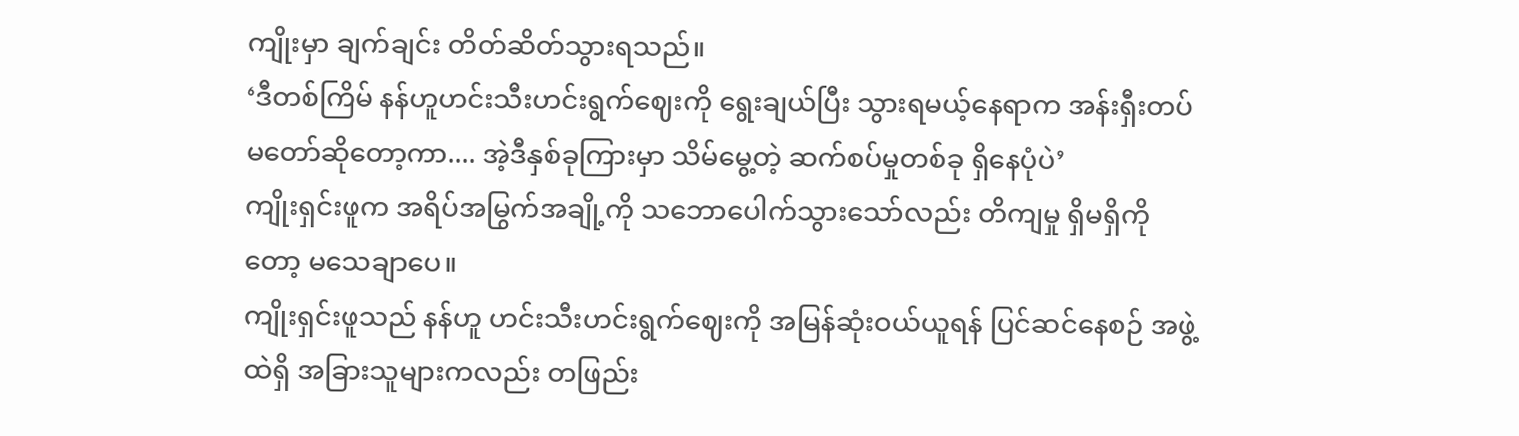ကျိုးမှာ ချက်ချင်း တိတ်ဆိတ်သွားရသည်။
‘ဒီတစ်ကြိမ် နန်ဟူဟင်းသီးဟင်းရွက်ဈေးကို ရွေးချယ်ပြီး သွားရမယ့်နေရာက အန်းရှီးတပ်မတော်ဆိုတော့ကာ.... အဲ့ဒီနှစ်ခုကြားမှာ သိမ်မွေ့တဲ့ ဆက်စပ်မှုတစ်ခု ရှိနေပုံပဲ’
ကျိုးရှင်းဖူက အရိပ်အမြွက်အချို့ကို သဘောပေါက်သွားသော်လည်း တိကျမှု ရှိမရှိကိုတော့ မသေချာပေ။
ကျိုးရှင်းဖူသည် နန်ဟူ ဟင်းသီးဟင်းရွက်ဈေးကို အမြန်ဆုံးဝယ်ယူရန် ပြင်ဆင်နေစဉ် အဖွဲ့ထဲရှိ အခြားသူများကလည်း တဖြည်း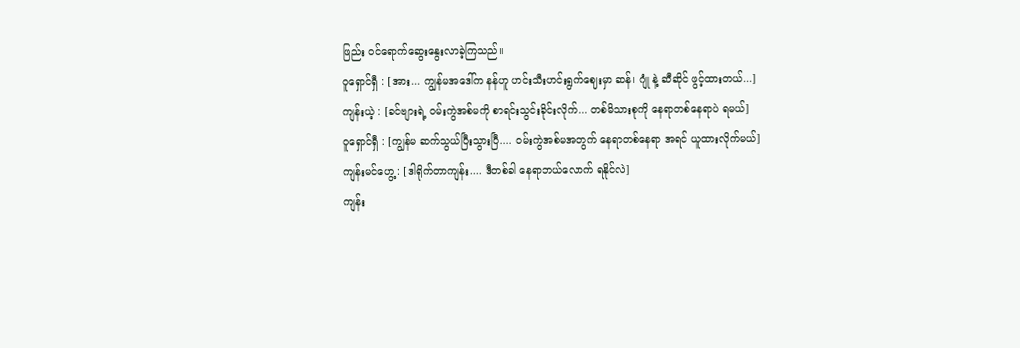ဖြည်း ဝင်ရောက်ဆွေးနွေးလာခဲ့ကြသည်။
ဝူရှောင်ရှီ : [အား... ကျွန်မအဒေါ်က နန်ဟူ ဟင်းသီးဟင်းရွက်ဈေးမှာ ဆန်၊ ဂျုံ နဲ့ ဆီဆိုင် ဖွင့်ထားတယ်...]
ကျန်းယဲ့ : [ခင်ဗျားရဲ့ ဝမ်းကွဲအစ်မကို စာရင်းသွင်းခိုင်းလိုက်... တစ်မိသားစုကို နေရာတစ်နေရာပဲ ရမယ်]
ဝူရှောင်ရှီ : [ကျွန်မ ဆက်သွယ်ပြီးသွားပြီ.... ဝမ်းကွဲအစ်မအတွက် နေရာတစ်နေရာ အရင် ယူထားလိုက်မယ်]
ကျန်းမင်ဟွေ့ : [ဒါရိုက်တာကျန်း.... ဒီတစ်ခါ နေရာဘယ်လောက် ရနိုင်လဲ]
ကျန်း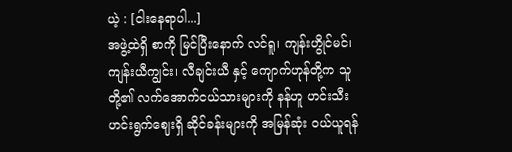ယဲ့ : [ငါးနေရာပါ...]
အဖွဲ့ထဲရှိ စာကို မြင်ပြီးနောက် လင်ရူ၊ ကျန်းဟွိုင်မင်၊ ကျန်းယီကျွင်း၊ လီချင်းယီ နှင့် ကျောက်ဟုန်တို့က သူတို့၏ လက်အောက်ငယ်သားများကို နန်ဟူ ဟင်းသီးဟင်းရွက်ဈေးရှိ ဆိုင်ခန်းများကို အမြန်ဆုံး ဝယ်ယူရန်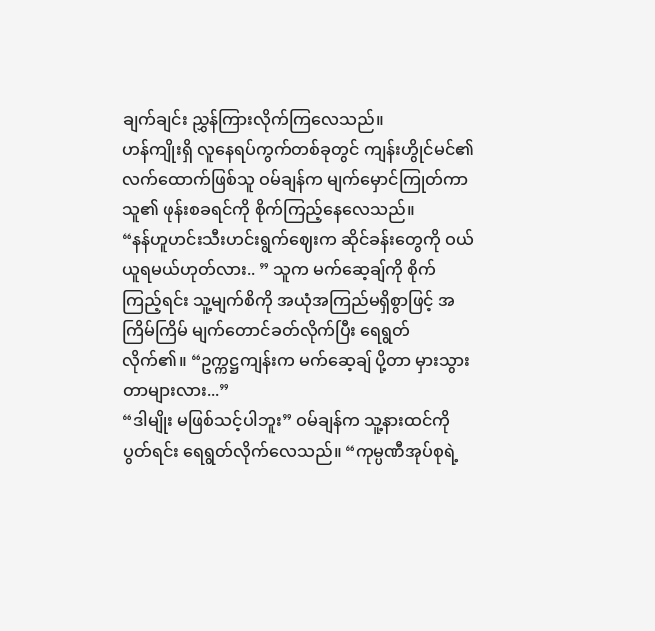ချက်ချင်း ညွှန်ကြားလိုက်ကြလေသည်။
ဟန်ကျိုးရှိ လူနေရပ်ကွက်တစ်ခုတွင် ကျန်းဟွိုင်မင်၏ လက်ထောက်ဖြစ်သူ ဝမ်ချန်က မျက်မှောင်ကြုတ်ကာ သူ၏ ဖုန်းစခရင်ကို စိုက်ကြည့်နေလေသည်။
“နန်ဟူဟင်းသီးဟင်းရွက်ဈေးက ဆိုင်ခန်းတွေကို ဝယ်ယူရမယ်ဟုတ်လား.. ” သူက မက်ဆေ့ချ်ကို စိုက်ကြည့်ရင်း သူ့မျက်စိကို အယုံအကြည်မရှိစွာဖြင့် အကြိမ်ကြိမ် မျက်တောင်ခတ်လိုက်ပြီး ရေရွတ်လိုက်၏။ “ဥက္ကဋ္ဌကျန်းက မက်ဆေ့ချ် ပို့တာ မှားသွားတာများလား...”
“ဒါမျိုး မဖြစ်သင့်ပါဘူး” ဝမ်ချန်က သူ့နားထင်ကို ပွတ်ရင်း ရေရွတ်လိုက်လေသည်။ “ကုမ္ပဏီအုပ်စုရဲ့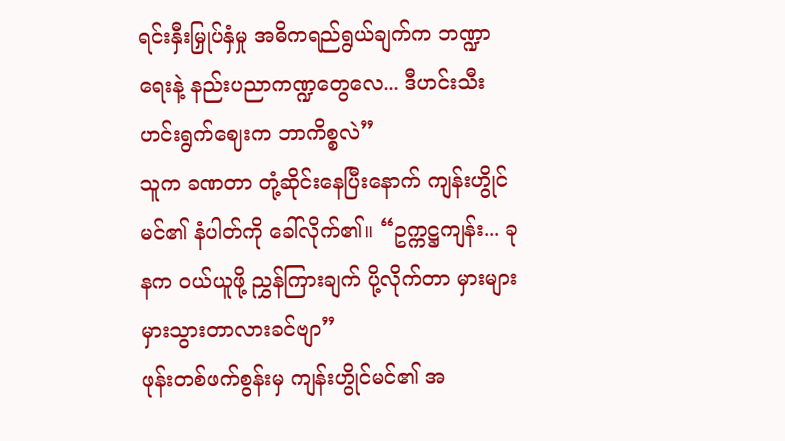ရင်းနှီးမြှုပ်နှံမှု အဓိကရည်ရွယ်ချက်က ဘဏ္ဍာရေးနဲ့ နည်းပညာကဏ္ဍတွေလေ... ဒီဟင်းသီးဟင်းရွက်ဈေးက ဘာကိစ္စလဲ”
သူက ခဏတာ တုံ့ဆိုင်းနေပြီးနောက် ကျန်းဟွိုင်မင်၏ နံပါတ်ကို ခေါ်လိုက်၏။ “ဥက္ကဋ္ဌကျန်း... ခုနက ဝယ်ယူဖို့ ညွှန်ကြားချက် ပို့လိုက်တာ မှားများ မှားသွားတာလားခင်ဗျာ”
ဖုန်းတစ်ဖက်စွန်းမှ ကျန်းဟွိုင်မင်၏ အ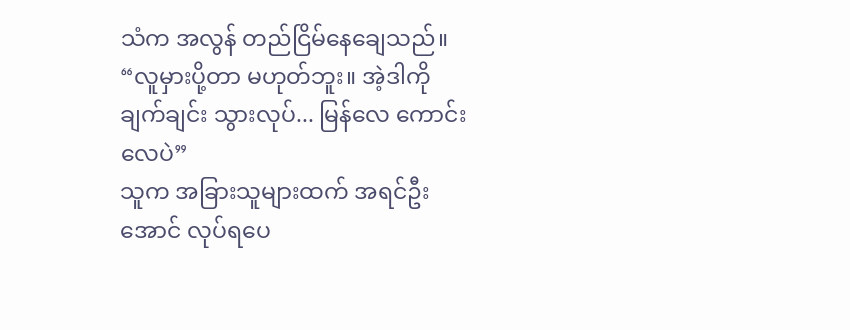သံက အလွန် တည်ငြိမ်နေချေသည်။ “လူမှားပို့တာ မဟုတ်ဘူး။ အဲ့ဒါကို ချက်ချင်း သွားလုပ်... မြန်လေ ကောင်းလေပဲ”
သူက အခြားသူများထက် အရင်ဦးအောင် လုပ်ရပေ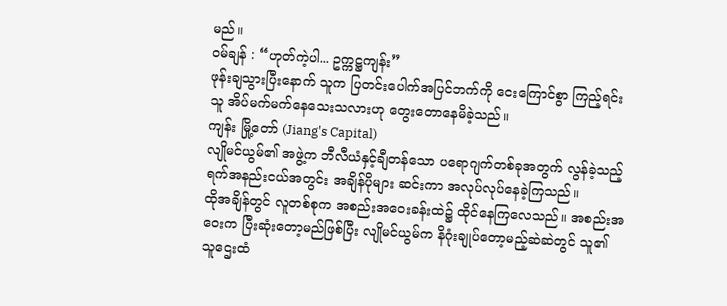မည်။
ဝမ်ချန် : “ဟုတ်ကဲ့ပါ... ဥက္ကဋ္ဌကျန်း”
ဖုန်းချသွားပြီးနောက် သူက ပြတင်းပေါက်အပြင်ဘက်ကို ငေးကြောင်စွာ ကြည့်ရင်း သူ အိပ်မက်မက်နေသေးသလားဟု တွေးတောနေမိခဲ့သည်။
ကျန်း မြို့တော် (Jiang's Capital)
လျိုမင်ယွမ်၏ အဖွဲ့က ဘီလီယံနှင့်ချီတန်သော ပရောဂျက်တစ်ခုအတွက် လွန်ခဲ့သည့်ရက်အနည်းငယ်အတွင်း အချိန်ပိုများ ဆင်းကာ အလုပ်လုပ်နေခဲ့ကြသည်။
ထိုအချိန်တွင် လူတစ်စုက အစည်းအဝေးခန်းထဲ၌ ထိုင်နေကြလေသည်။ အစည်းအဝေးက ပြီးဆုံးတော့မည်ဖြစ်ပြီး လျိုမင်ယွမ်က နိဂုံးချုပ်တော့မည့်ဆဲဆဲတွင် သူ၏ သူဌေးထံ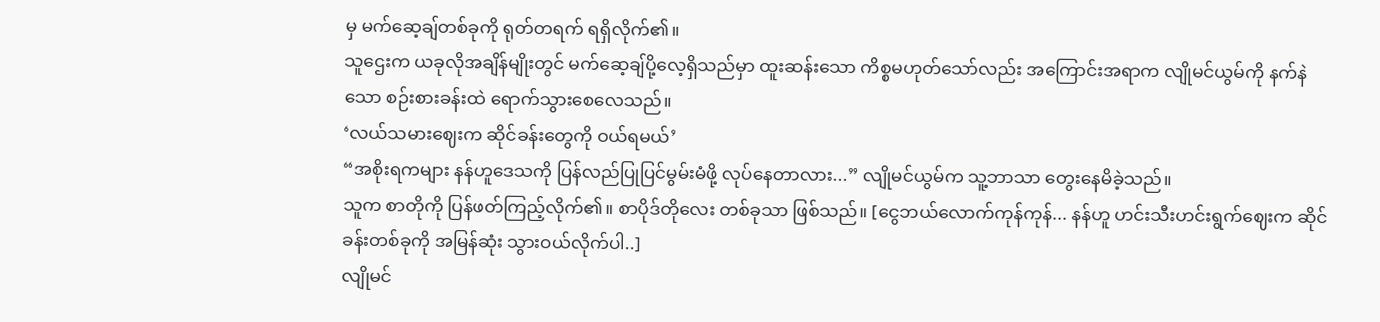မှ မက်ဆေ့ချ်တစ်ခုကို ရုတ်တရက် ရရှိလိုက်၏။
သူဌေးက ယခုလိုအချိန်မျိုးတွင် မက်ဆေ့ချ်ပို့လေ့ရှိသည်မှာ ထူးဆန်းသော ကိစ္စမဟုတ်သော်လည်း အကြောင်းအရာက လျိုမင်ယွမ်ကို နက်နဲသော စဉ်းစားခန်းထဲ ရောက်သွားစေလေသည်။
‘လယ်သမားဈေးက ဆိုင်ခန်းတွေကို ဝယ်ရမယ်’
“အစိုးရကများ နန်ဟူဒေသကို ပြန်လည်ပြုပြင်မွမ်းမံဖို့ လုပ်နေတာလား...” လျိုမင်ယွမ်က သူ့ဘာသာ တွေးနေမိခဲ့သည်။
သူက စာတိုကို ပြန်ဖတ်ကြည့်လိုက်၏။ စာပိုဒ်တိုလေး တစ်ခုသာ ဖြစ်သည်။ [ငွေဘယ်လောက်ကုန်ကုန်... နန်ဟူ ဟင်းသီးဟင်းရွက်ဈေးက ဆိုင်ခန်းတစ်ခုကို အမြန်ဆုံး သွားဝယ်လိုက်ပါ..]
လျိုမင်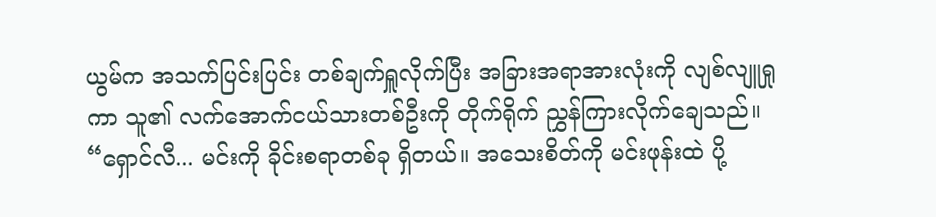ယွမ်က အသက်ပြင်းပြင်း တစ်ချက်ရှူလိုက်ပြီး အခြားအရာအားလုံးကို လျစ်လျူရှုကာ သူ၏ လက်အောက်ငယ်သားတစ်ဦးကို တိုက်ရိုက် ညွှန်ကြားလိုက်ချေသည်။ “ရှောင်လီ... မင်းကို ခိုင်းစရာတစ်ခု ရှိတယ်။ အသေးစိတ်ကို မင်းဖုန်းထဲ ပို့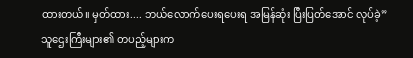ထားတယ်။ မှတ်ထား.... ဘယ်လောက်ပေးရပေးရ အမြန်ဆုံး ပြီးပြတ်အောင် လုပ်ခဲ့”
သူဌေးကြီးများ၏ တပည့်များက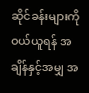ဆိုင်ခန်းများကို ဝယ်ယူရန် အချိန်နှင့်အမျှ အ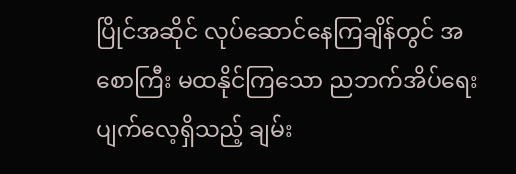ပြိုင်အဆိုင် လုပ်ဆောင်နေကြချိန်တွင် အစောကြီး မထနိုင်ကြသော ညဘက်အိပ်ရေးပျက်လေ့ရှိသည့် ချမ်း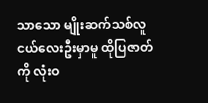သာသော မျိုးဆက်သစ်လူငယ်လေးဦးမှာမူ ထိုပြဇာတ်ကို လုံးဝ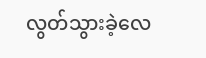လွတ်သွားခဲ့လေ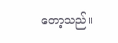တော့သည်။